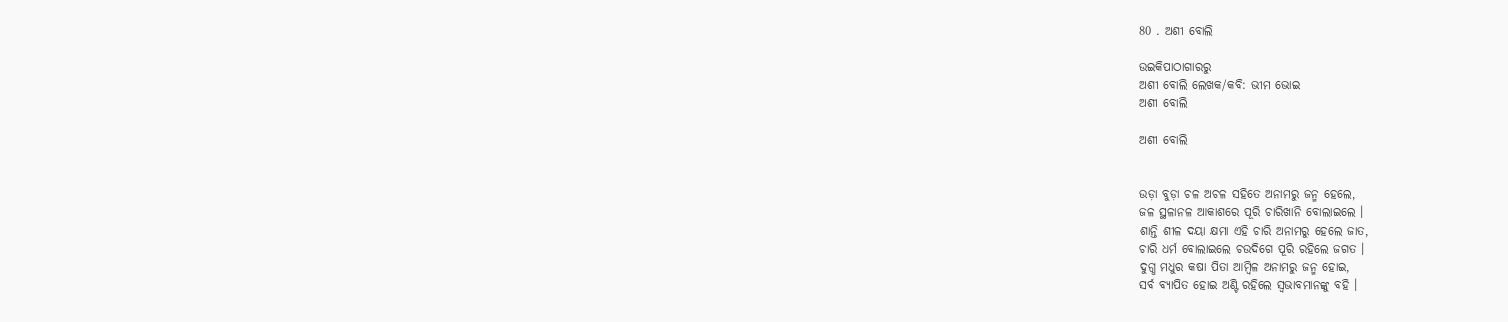80 . ଅଶୀ ବୋଲି

ଉଇକିପାଠାଗାର‌ରୁ
ଅଶୀ ବୋଲି ଲେଖକ/କବି: ଭୀମ ଭୋଇ
ଅଶୀ ବୋଲି

ଅଶୀ ବୋଲି


ଉଡ଼ା ବୁଡ଼ା ଚଳ ଅଚଳ ସହିତେ ଅନାମରୁ ଜନ୍ମ ହେଲେ,
ଜଳ ସ୍ଥଳାନଳ ଆକାଶରେ ପୂରି ଚାରିଖାନି ବୋଲାଇଲେ ।
ଶାନ୍ତି ଶୀଳ ଦୟା କ୍ଷମା ଏହି ଚାରି ଅନାମରୁ ହେଲେ ଜାତ,
ଚାରି ଧର୍ମ ବୋଲାଇଲେ ଚଉଦିଗେ ପୂରି ରହିଲେ ଜଗତ ।
ଦୁଗ୍ଧ ମଧୁର କଷା ପିତା ଆମ୍ବିଳ ଅନାମରୁ ଜନ୍ମ ହୋଇ,
ସର୍ବ ବ୍ୟାପିତ ହୋଇ ଅଣ୍ଟି ରହିଲେ ସ୍ୱଭାବମାନଙ୍କୁ ବହି ।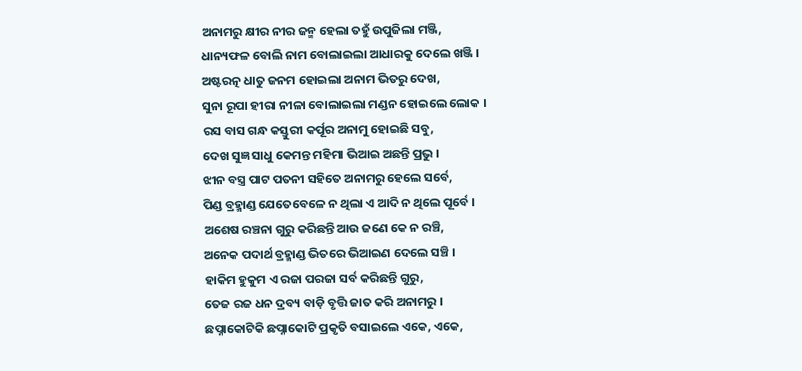ଅନାମରୁ କ୍ଷୀର ନୀର ଜନ୍ମ ହେଲା ତହୁଁ ଉପୁଜିଲା ମଞ୍ଜି,
ଧାନ୍ୟଫଳ ବୋଲି ନାମ ବୋଲାଇଲା ଆଧାରକୁ ଦେଲେ ଖଞ୍ଜି ।
ଅଷ୍ଟରତ୍ନ ଧାତୁ ଜନମ ହୋଇଲା ଅନାମ ଭିତରୁ ଦେଖ,
ସୁନା ରୂପା ହୀରା ନୀଳା ବୋଲାଇଲା ମଣ୍ଡନ ହୋଇଲେ ଲୋକ ।
ରସ ବାସ ଗନ୍ଧ କସ୍ତୁରୀ କର୍ପୂର ଅନାମୁ ହୋଇଛି ସବୁ,
ଦେଖ ସୁଜ୍ଞ ସାଧୁ କେମନ୍ତ ମହିମା ଭିଆଇ ଅଛନ୍ତି ପ୍ରଭୁ ।
ଝୀନ ବସ୍ତ୍ର ପାଟ ପତନୀ ସହିତେ ଅନାମରୁ ହେଲେ ସର୍ବେ,
ପିଣ୍ଡ ବ୍ରହ୍ମାଣ୍ଡ ଯେତେବେଳେ ନ ଥିଲା ଏ ଆଦି ନ ଥିଲେ ପୂର୍ବେ ।
ଅଶେଷ ରଞ୍ଚନା ଗୁରୁ କରିଛନ୍ତି ଆଉ ଜଣେ କେ ନ ରଞ୍ଚି,
ଅନେକ ପଦାର୍ଥ ବ୍ରହ୍ମାଣ୍ଡ ଭିତରେ ଭିଆଇଣ ଦେଲେ ସଞ୍ଚି ।
ହାକିମ ହୁକୁମ ଏ ରଜା ପରଜା ସର୍ବ କରିଛନ୍ତି ଗୁରୁ,
ତେଜ ରଜ ଧନ ଦ୍ରବ୍ୟ ବାଡ଼ି ବୃତ୍ତି ଜାତ କରି ଅନାମରୁ ।
ଛପ୍ନାକୋଟିକି ଛପ୍ନାକୋଟି ପ୍ରକୃତି ବସାଇଲେ ଏକେ, ଏକେ,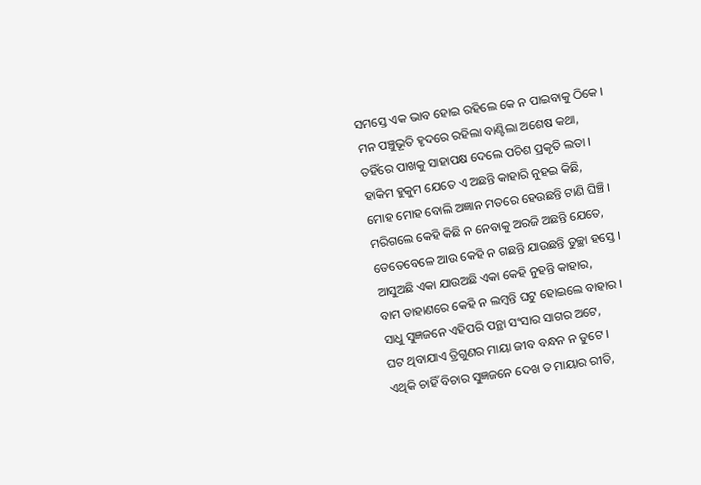ସମସ୍ତେ ଏକ ଭାବ ହୋଇ ରହିଲେ କେ ନ ପାଇବାକୁ ଠିକେ ।
ମନ ପଞ୍ଚୁଭୂତି ହୃଦରେ ରହିଲା ବାଣ୍ଟିଲା ଅଶେଷ କଥା,
ତହିଁରେ ପାଖକୁ ସାହାପକ୍ଷ ଦେଲେ ପଚିଶ ପ୍ରକୃତି ଲତା ।
ହାକିମ ହୁକୁମ ଯେତେ ଏ ଅଛନ୍ତି କାହାରି ନୁହଇ କିଛି,
ମୋହ ମୋହ ବୋଲି ଅଜ୍ଞାନ ମତରେ ହେଉଛନ୍ତି ଟାଣି ଘିଞ୍ଚି ।
ମରିଗଲେ କେହି କିଛି ନ ନେବାକୁ ଅରଜି ଅଛନ୍ତି ଯେତେ,
ତେତେବେଳେ ଆଉ କେହି ନ ଗଛନ୍ତି ଯାଉଛନ୍ତି ତୁଚ୍ଛା ହସ୍ତେ ।
ଆସୁଅଛି ଏକା ଯାଉଅଛି ଏକା କେହି ନୁହନ୍ତି କାହାର,
ବାମ ଡାହାଣରେ କେହି ନ ଲମ୍ବନ୍ତି ଘଟୁ ହୋଇଲେ ବାହାର ।
ସାଧୁ ସୁଜ୍ଞଜନେ ଏହିପରି ପନ୍ଥା ସଂସାର ସାଗର ଅଟେ,
ଘଟ ଥିବାଯାଏ ତ୍ରିଗୁଣର ମାୟା ଜୀବ ବନ୍ଧନ ନ ତୁଟେ ।
ଏଥିକି ଚାହିଁ ବିଚାର ସୁଜ୍ଞଜନେ ଦେଖ ତ ମାୟାର ରୀତି,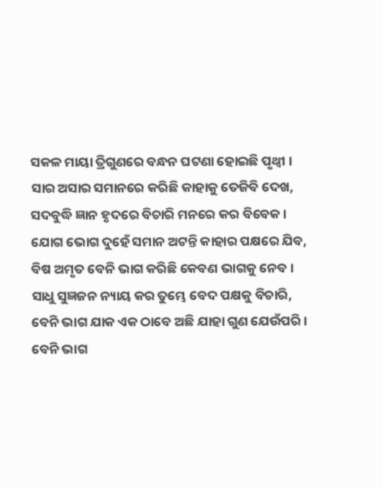ସକଳ ମାୟା ତ୍ରିଗୁଣରେ ବନ୍ଧନ ଘଟଣା ହୋଇଛି ପୃଥ୍ୱୀ ।
ସାର ଅସାର ସମାନରେ କରିଛି କାହାକୁ ତେଜିବି ଦେଖ,
ସଦବୁଦ୍ଧି ଜ୍ଞାନ ହୃଦରେ ବିଚାରି ମନରେ କର ବିବେକ ।
ଯୋଗ ଭୋଗ ଦୁହେଁ ସମାନ ଅଟନ୍ତି କାହାର ପକ୍ଷରେ ଯିବ,
ବିଷ ଅମୃତ ବେନି ଭାଗ କରିଛି କେବଣ ଭାଗକୁ ନେବ ।
ସାଧୁ ସୁଜ୍ଞଜନ ନ୍ୟାୟ କର ତୁମ୍ଭେ ବେଦ ପକ୍ଷକୁ ବିଚାରି,
ବେନି ଭାଗ ଯାକ ଏକ ଠାବେ ଅଛି ଯାହା ଗୁଣ ଯେଉଁପରି ।
ବେନି ଭାଗ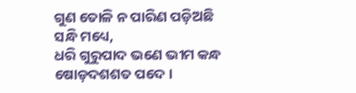ଗୁଣ ତୋଳି ନ ପାରିଣ ପଡ଼ିଅଛି ସନ୍ଧି ମଧ୍ୟେ,
ଧରି ଗୁରୁପାଦ ଭଣେ ଭୀମ କନ୍ଧ ଷୋଡ଼ଦଶଶତ ପଦେ ।